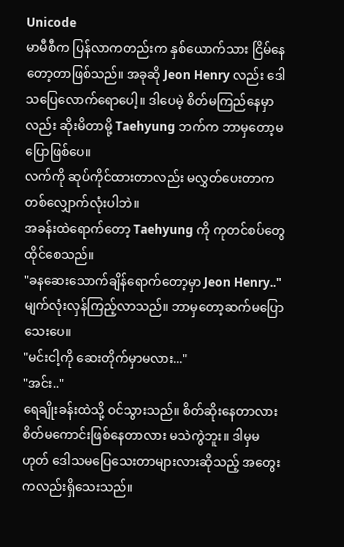Unicode
မာမီစီက ပြန်လာကတည်းက နှစ်ယောက်သား ငြိမ်နေတော့တာဖြစ်သည်။ အခုဆို Jeon Henry လည်း ဒေါသပြေလောက်ရောပေါ့။ ဒါပေမဲ့ စိတ်မကြည်နေမှာလည်း ဆိုးမိတာမို့ Taehyung ဘက်က ဘာမှတော့မပြောဖြစ်ပေ။
လက်ကို ဆုပ်ကိုင်ထားတာလည်း မလွှတ်ပေးတာက တစ်လျှောက်လုံးပါဘဲ။
အခန်းထဲရောက်တော့ Taehyung ကို ကုတင်စပ်တွေ ထိုင်စေသည်။
"ခနဆေးသောက်ချိန်ရောက်တော့မှာ Jeon Henry.."
မျက်လုံးလှန်ကြည့်လာသည်။ ဘာမှတော့ဆက်မပြောသေးပေ။
"မင်းငါ့ကို ဆေးတိုက်မှာမလား..."
"အင်း.."
ရေချိုးခန်းထဲသို့ ဝင်သွားသည်။ စိတ်ဆိုးနေတာလား စိတ်မကောင်းဖြစ်နေတာလား မသဲကွဲဘူး။ ဒါမှမဟုတ် ဒေါသမပြေသေးတာများလားဆိုသည့် အတွေးကလည်းရှိသေးသည်။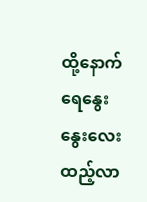ထို့နောက် ရေနွေးနွေးလေးထည့်လာ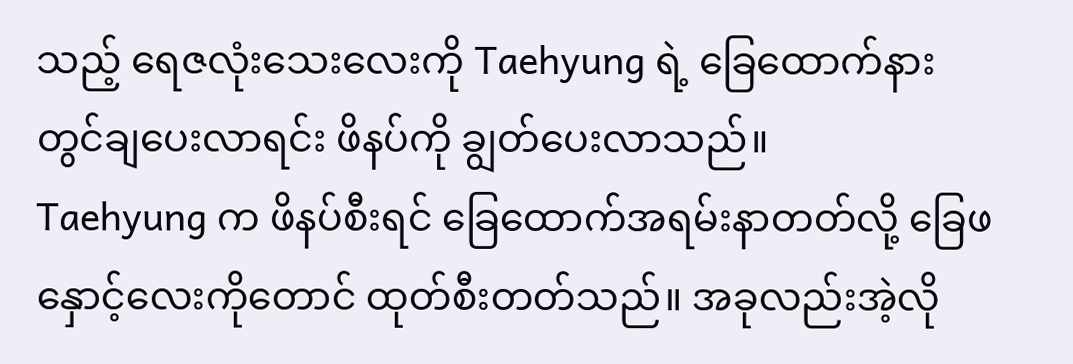သည့် ရေဇလုံးသေးလေးကို Taehyung ရဲ့ ခြေထောက်နားတွင်ချပေးလာရင်း ဖိနပ်ကို ချွတ်ပေးလာသည်။
Taehyung က ဖိနပ်စီးရင် ခြေထောက်အရမ်းနာတတ်လို့ ခြေဖနှောင့်လေးကိုတောင် ထုတ်စီးတတ်သည်။ အခုလည်းအဲ့လို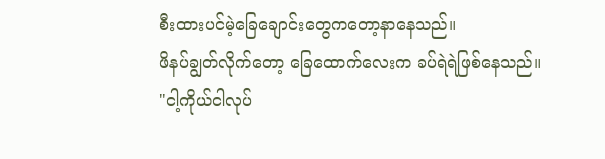စီးထားပင်မဲ့ခြေချောင်းတွေကတော့နာနေသည်။
ဖိနပ်ချွတ်လိုက်တော့ ခြေထောက်လေးက ခပ်ရဲရဲဖြစ်နေသည်။
"ငါ့ကိုယ်ငါလုပ်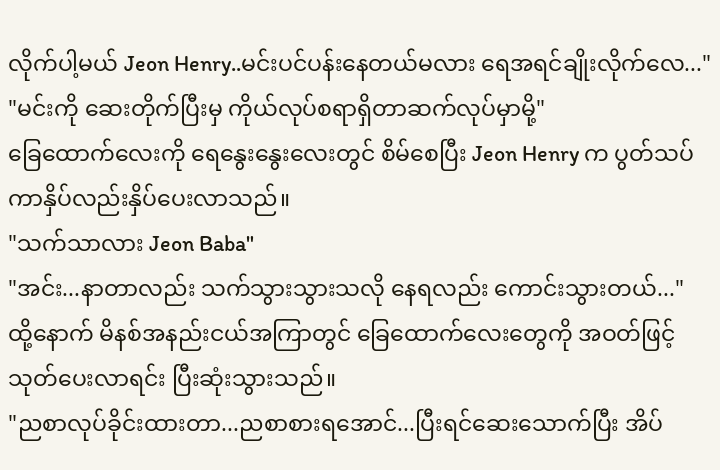လိုက်ပါ့မယ် Jeon Henry..မင်းပင်ပန်းနေတယ်မလား ရေအရင်ချိုးလိုက်လေ..."
"မင်းကို ဆေးတိုက်ပြီးမှ ကိုယ်လုပ်စရာရှိတာဆက်လုပ်မှာမို့"
ခြေထောက်လေးကို ရေနွေးနွေးလေးတွင် စိမ်စေပြီး Jeon Henry က ပွတ်သပ်ကာနှိပ်လည်းနှိပ်ပေးလာသည်။
"သက်သာလား Jeon Baba"
"အင်း...နာတာလည်း သက်သွားသွားသလို နေရလည်း ကောင်းသွားတယ်..."
ထို့နောက် မိနစ်အနည်းငယ်အကြာတွင် ခြေထောက်လေးတွေကို အဝတ်ဖြင့် သုတ်ပေးလာရင်း ပြီးဆုံးသွားသည်။
"ညစာလုပ်ခိုင်းထားတာ...ညစာစားရအောင်...ပြီးရင်ဆေးသောက်ပြီး အိပ်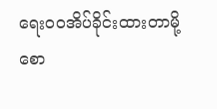ရေးဝဝအိပ်ခိုင်းထားတာမို့ စော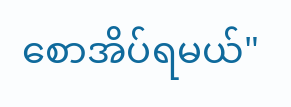စောအိပ်ရမယ်"